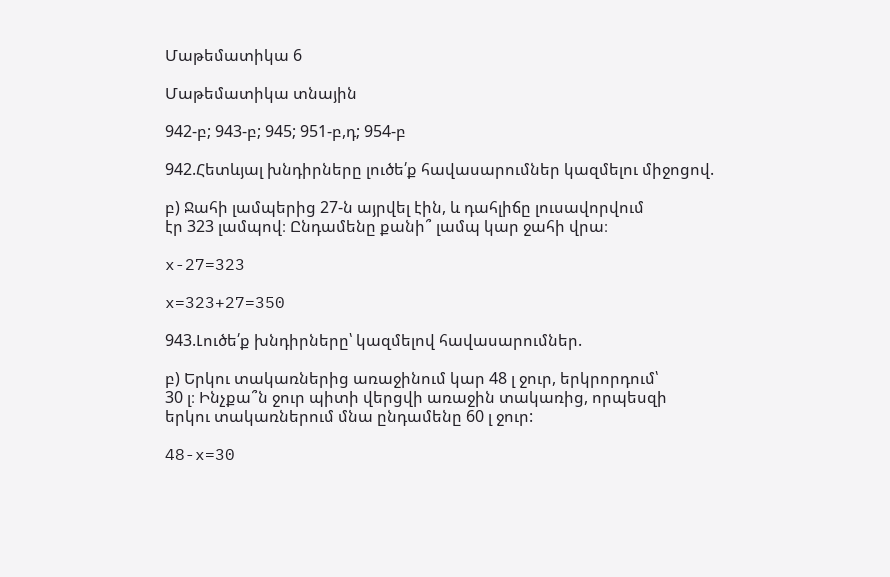Մաթեմատիկա 6

Մաթեմատիկա տնային

942-բ; 943-բ; 945; 951-բ,դ; 954-բ

942.Հետևյալ խնդիրները լուծե՛ք հավասարումներ կազմելու միջոցով.

բ) Ջահի լամպերից 27-ն այրվել էին, և դահլիճը լուսավորվում
էր 323 լամպով։ Ընդամենը քանի՞ լամպ կար ջահի վրա։

x-27=323

x=323+27=350

943.Լուծե՛ք խնդիրները՝ կազմելով հավասարումներ.

բ) Երկու տակառներից առաջինում կար 48 լ ջուր, երկրորդում՝
30 լ։ Ինչքա՞ն ջուր պիտի վերցվի առաջին տակառից, որպեսզի
երկու տակառներում մնա ընդամենը 60 լ ջուր:

48-x=30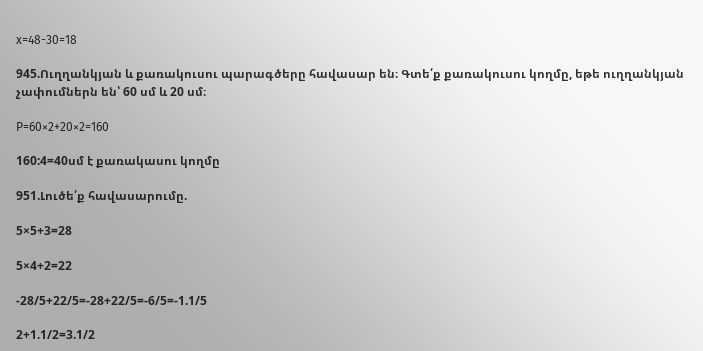x=48-30=18

945.Ուղղանկյան և քառակուսու պարագծերը հավասար են։ Գտե՛ք քառակուսու կողմը, եթե ուղղանկյան չափումներն են՝ 60 սմ և 20 սմ։

P=60×2+20×2=160

160:4=40սմ է քառակասու կողմը

951.Լուծե՛ք հավասարումը.

5×5+3=28

5×4+2=22

-28/5+22/5=-28+22/5=-6/5=-1.1/5

2+1.1/2=3.1/2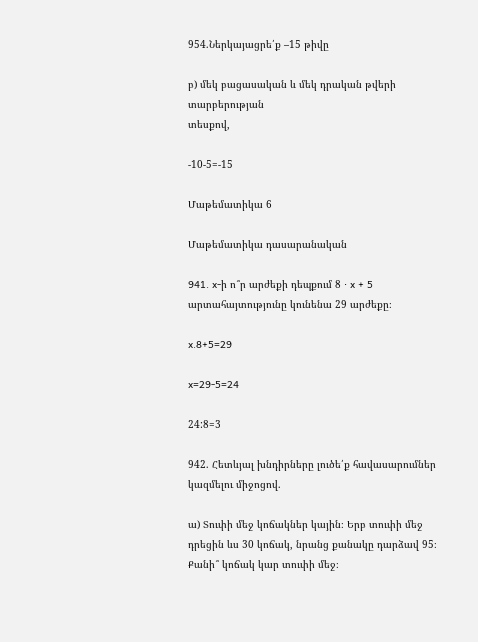954.Ներկայացրե՛ք –15 թիվը

բ) մեկ բացասական և մեկ դրական թվերի տարբերության
տեսքով,

-10-5=-15

Մաթեմատիկա 6

Մաթեմատիկա դասարանական

941. x-ի ո՞ր արժեքի դեպքում 8 ⋅ x + 5 արտահայտությունը կունենա 29 արժեքը։

x.8+5=29

x=29-5=24

24:8=3

942. Հետևյալ խնդիրները լուծե՛ք հավասարումներ կազմելու միջոցով.

ա) Տուփի մեջ կոճակներ կային։ Երբ տուփի մեջ դրեցին ևս 30 կոճակ, նրանց քանակը դարձավ 95։ Քանի՞ կոճակ կար տուփի մեջ։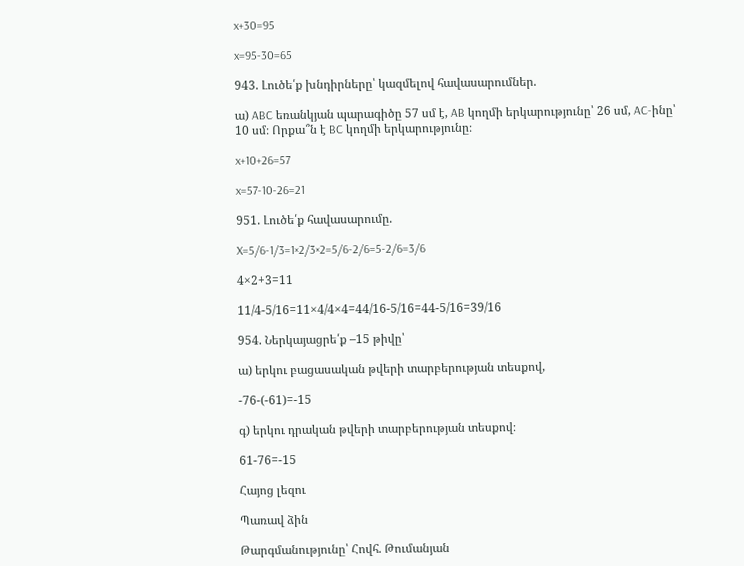x+30=95

x=95-30=65

943. Լուծե՛ք խնդիրները՝ կազմելով հավասարումներ.

ա) ABC եռանկյան պարագիծը 57 սմ է, AB կողմի երկարությունը՝ 26 սմ, AC-ինը՝ 10 սմ։ Որքա՞ն է BC կողմի երկարությունը։

x+10+26=57

x=57-10-26=21

951. Լուծե՛ք հավասարումը.

X=5/6-1/3=1×2/3×2=5/6-2/6=5-2/6=3/6

4×2+3=11

11/4-5/16=11×4/4×4=44/16-5/16=44-5/16=39/16

954. Ներկայացրե՛ք –15 թիվը՝

ա) երկու բացասական թվերի տարբերության տեսքով,

-76-(-61)=-15

գ) երկու դրական թվերի տարբերության տեսքով։

61-76=-15

Հայոց լեզու

Պառավ ձին

Թարգմանությունը՝ Հովհ. Թումանյան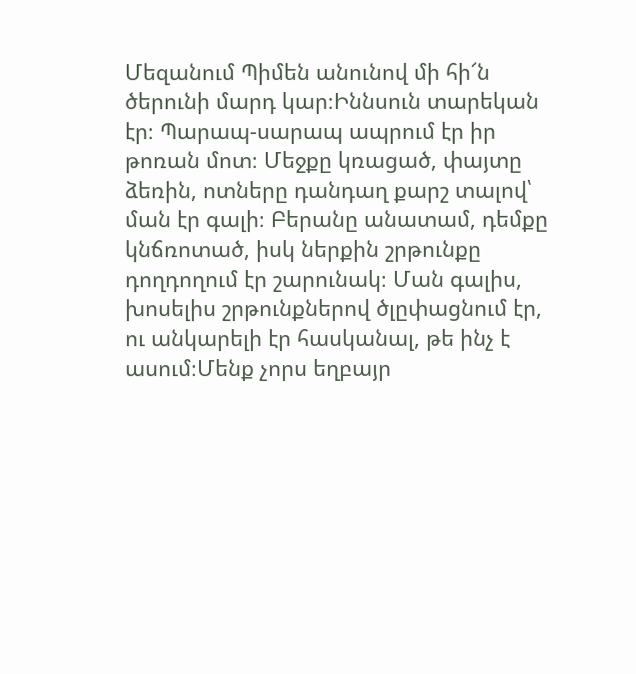Մեզանում Պիմեն անունով մի հի՜ն ծերունի մարդ կար։Իննսուն տարեկան էր։ Պարապ-սարապ ապրում էր իր թոռան մոտ։ Մեջքը կռացած, փայտը ձեռին, ոտները դանդաղ քարշ տալով՝ ման էր գալի։ Բերանը անատամ, դեմքը կնճռոտած, իսկ ներքին շրթունքը դողդողում էր շարունակ։ Ման գալիս, խոսելիս շրթունքներով ծլըփացնում էր, ու անկարելի էր հասկանալ, թե ինչ է ասում։Մենք չորս եղբայր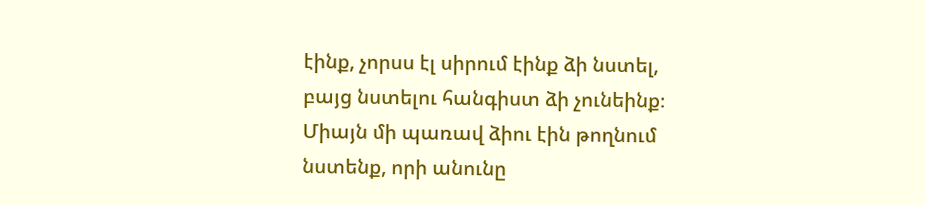էինք, չորսս էլ սիրում էինք ձի նստել, բայց նստելու հանգիստ ձի չունեինք։ Միայն մի պառավ ձիու էին թողնում նստենք, որի անունը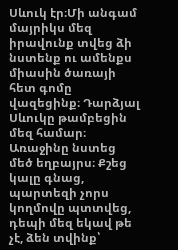Սևուկ էր։Մի անգամ մայրիկս մեզ իրավունք տվեց ձի նստենք ու ամենքս միասին ծառայի հետ գոմը վազեցինք։ Դարձյալ Սևուկը թամբեցին մեզ համար։ Առաջինը նստեց մեծ եղբայրս։ Քշեց կալը գնաց, պարտեզի չորս կողմովը պտտվեց, դեպի մեզ եկավ թե չէ, ձեն տվինք՝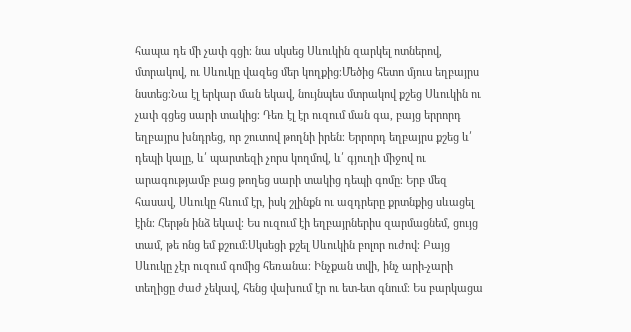հապա դե մի չափ գցի։ նա սկսեց Սևուկին զարկել ոտներով, մտրակով, ու Սևուկը վազեց մեր կողքից։Մեծից հետո մյուս եղբայրս նստեց։Նա էլ երկար ման եկավ, նույնպես մտրակով քշեց Սևուկին ու չափ գցեց սարի տակից։ Դեռ էլ էր ուզում ման գա, բայց երրորդ եղբայրս խնդրեց, որ շուտով թողնի իրեն։ Երրորդ եղբայրս քշեց և՛ դեպի կալը, և՛ պարտեզի չորս կողմով, և՛ գյուղի միջով ու արագությամբ բաց թողեց սարի տակից դեպի գոմը։ Երբ մեզ հասավ, Սևուկը հևում էր, իսկ շլինքն ու ազդրերը քրտնքից սևացել էին։ Հերթն ինձ եկավ։ Ես ուզում էի եղբայրներիս զարմացնեմ, ցույց տամ, թե ոնց եմ քշում։Սկսեցի քշել Սևուկին բոլոր ուժով։ Բայց Սևուկը չէր ուզում գոմից հեռանա։ Ինչքան տվի, ինչ արի-չարի տեղիցը ժաժ չեկավ, հենց վախում էր ու ետ-ետ գնում։ Ես բարկացա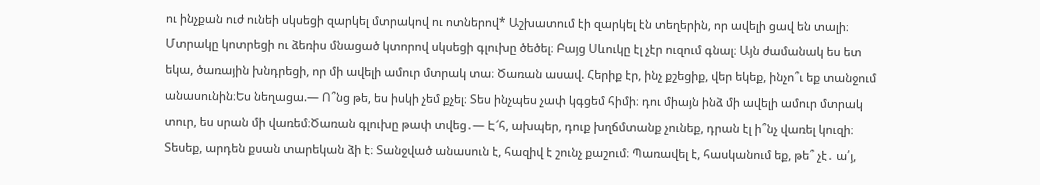ու ինչքան ուժ ունեի սկսեցի զարկել մտրակով ու ոտներով* Աշխատում էի զարկել էն տեղերին, որ ավելի ցավ են տալի։ Մտրակը կոտրեցի ու ձեռիս մնացած կտորով սկսեցի գլուխը ծեծել։ Բայց Սևուկը էլ չէր ուզում գնալ։ Այն ժամանակ ես ետ եկա, ծառային խնդրեցի, որ մի ավելի ամուր մտրակ տա։ Ծառան ասավ. Հերիք էր, ինչ քշեցիք, վեր եկեք, ինչո՞ւ եք տանջում անասունին։Ես նեղացա.— Ո՞նց թե, ես իսկի չեմ քչել։ Տես ինչպես չափ կգցեմ հիմի։ դու միայն ինձ մի ավելի ամուր մտրակ տուր, ես սրան մի վառեմ։Ծառան գլուխը թափ տվեց․— Է՜հ, ախպեր, դուք խղճմտանք չունեք, դրան էլ ի՞նչ վառել կուզի։ Տեսեք, արդեն քսան տարեկան ձի է։ Տանջված անասուն է, հազիվ է շունչ քաշում։ Պառավել է, հասկանում եք, թե՞ չէ․ ա՛յ,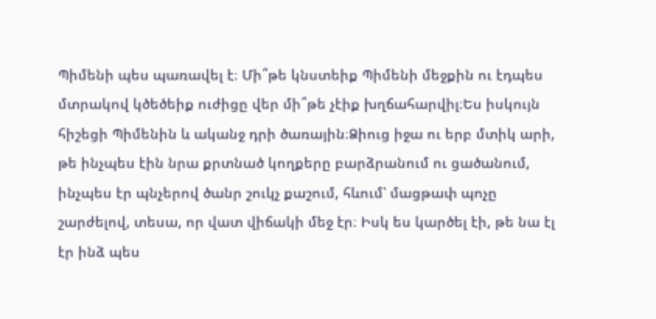Պիմենի պես պառավել է։ Մի՞թե կնստեիք Պիմենի մեջքին ու էդպես մտրակով կծեծեիք ուժիցը վեր մի՞թե չէիք խղճահարվիլ։Ես իսկույն հիշեցի Պիմենին և ականջ դրի ծառային։Ձիուց իջա ու երբ մտիկ արի, թե ինչպես էին նրա քրտնած կողքերը բարձրանում ու ցածանում, ինչպես էր պնչերով ծանր շուկչ քաշում, հևում՝ մացթափ պոչը շարժելով, տեսա, որ վատ վիճակի մեջ էր։ Իսկ ես կարծել էի, թե նա էլ էր ինձ պես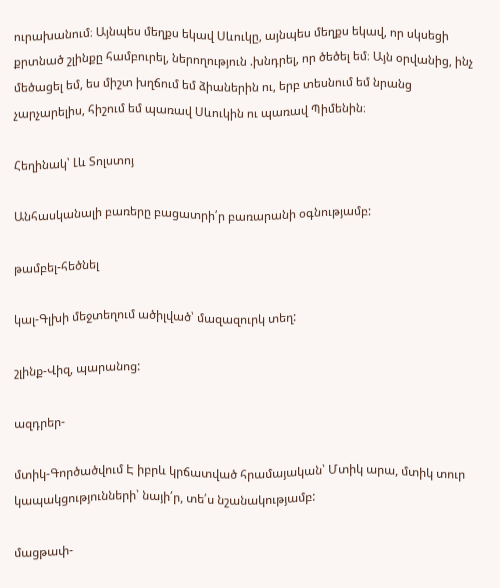ուրախանում։ Այնպես մեղքս եկավ Սևուկը, այնպես մեղքս եկավ, որ սկսեցի քրտնած շլինքը համբուրել, ներողություն .խնդրել, որ ծեծել եմ։ Այն օրվանից, ինչ մեծացել եմ, ես միշտ խղճում եմ ձիաներին ու, երբ տեսնում եմ նրանց չարչարելիս, հիշում եմ պառավ Սևուկին ու պառավ Պիմենին։

Հեղինակ՝ Լև Տոլստոյ

Անհասկանալի բառերը բացատրի՛ր բառարանի օգնությամբ:

թամբել-հեծնել

կալ-Գլխի մեջտեղում ածիլված՝ մազազուրկ տեղ:

շլինք-Վիզ, պարանոց:

ազդրեր-

մտիկ-Գործածվում Է իբրև կրճատված հրամայական՝ Մտիկ արա, մտիկ տուր կապակցությունների՝ նայի՛ր, տե՛ս նշանակությամբ:

մացթափ-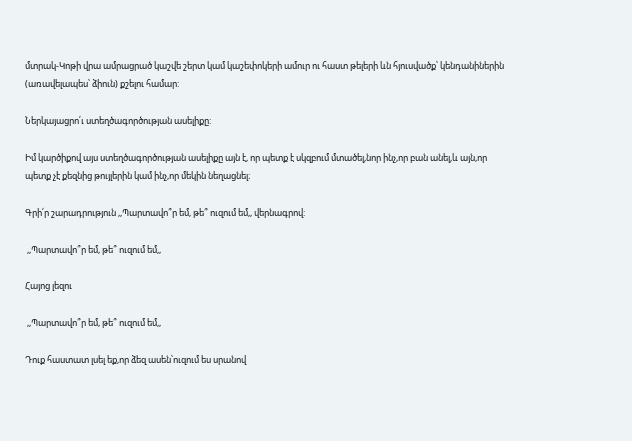մտրակ-Կոթի վրա ամրացրած կաշվե շերտ կամ կաշեփոկերի ամուր ու հաստ թելերի ևն հյուսվածք՝ կենդանիներին (առավելապես՝ ձիուն) քշելու համար:

Ներկայացրո՛ւ ստեղծագործության ասելիքը:

Իմ կարծիքով այս ստեղծագործության ասելիքը այն է, որ պետք է սկզբում մտածել,նոր ինչ,որ բան անել,և այն,որ պետք չէ քեզնից թույլերին կամ ինչ,որ մեկին նեղացնել։

Գրի՛ր շարադրություն ,,Պարտավո՞ր եմ, թե՞ ուզում եմ,, վերնագրով:

 ,,Պարտավո՞ր եմ, թե՞ ուզում եմ,,

Հայոց լեզու

 ,,Պարտավո՞ր եմ, թե՞ ուզում եմ,,

Դուք հաստատ լսել եք,որ ձեզ ասեն՝ուզում ես սրանով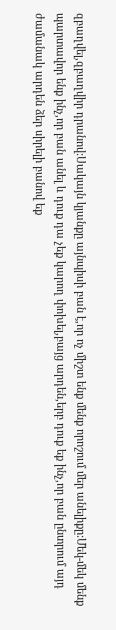զբաղվել,զբաղվիր դրանով:Սակայն կյանքը այնպիսի բան է,որ ոչ միշտ ենք մենք որոշում մեր անելիքը:Մեկ-մեկ մենք պարտավոր ենք ինչ,որ բան անել և դուք դա չեք կարող փոխել,բայց արդեն,երբ դուք եք ինչ,որ բան ընտրում այդ ժամանակ արդեն ձեր սիրելի բանով եք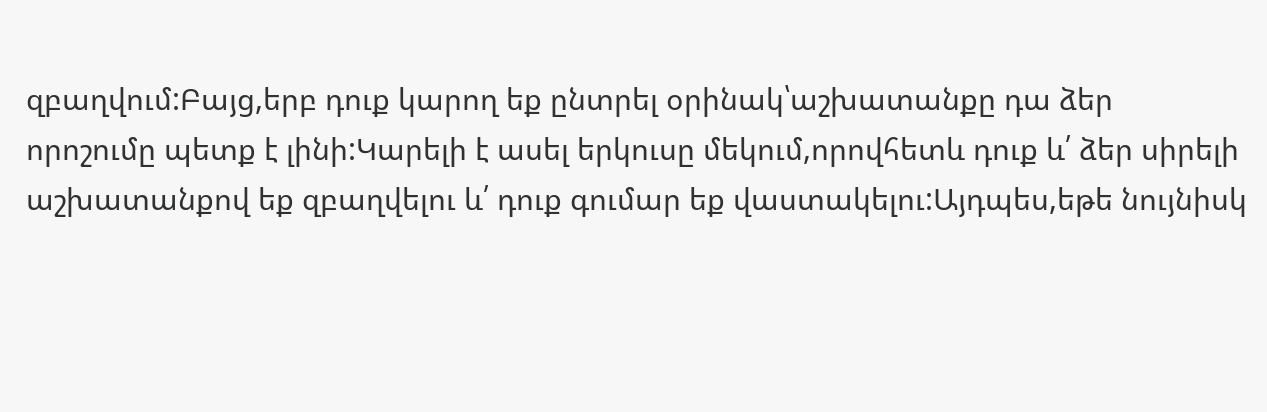զբաղվում:Բայց,երբ դուք կարող եք ընտրել օրինակ՝աշխատանքը դա ձեր որոշումը պետք է լինի:Կարելի է ասել երկուսը մեկում,որովհետև դուք և՛ ձեր սիրելի աշխատանքով եք զբաղվելու և՛ դուք գումար եք վաստակելու:Այդպես,եթե նույնիսկ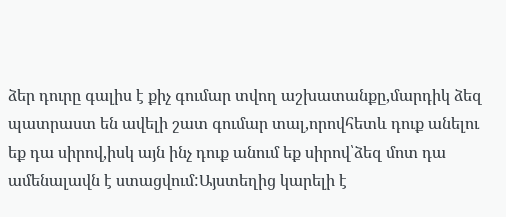ձեր դուրը գալիս է քիչ գումար տվող աշխատանքը,մարդիկ ձեզ պատրաստ են ավելի շատ գումար տալ,որովհետև դուք անելու եք դա սիրով,իսկ այն ինչ դուք անում եք սիրով՝ձեզ մոտ դա ամենալավն է ստացվում:Այստեղից կարելի է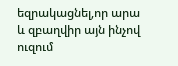եզրակացնել,որ արա և զբաղվիր այն ինչով ուզում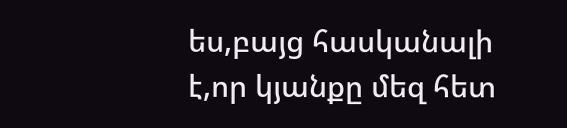ես,բայց հասկանալի է,որ կյանքը մեզ հետ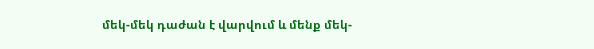մեկ-մեկ դաժան է վարվում և մենք մեկ-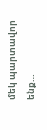մեկ պարտավոր ենք…